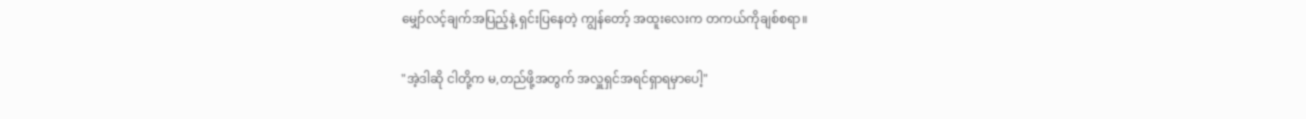မျှော်လင့်ချက်အပြည့်နဲ့ ရှင်းပြနေတဲ့ ကျွန်တော့် အထူးလေးက တကယ်ကိုချစ်စရာ။

"အဲ့ဒါဆို ငါတို့က မ,တည်ဖို့အတွက် အလှူရှင်အရင်ရှာရမှာပေါ့"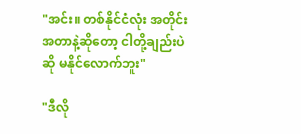"အင်း။ တစ်နိုင်ငံလုံး အတိုင်းအတာနဲ့ဆိုတော့ ငါတို့ချည်းပဲဆို မနိုင်လောက်ဘူး"

"ဒီလို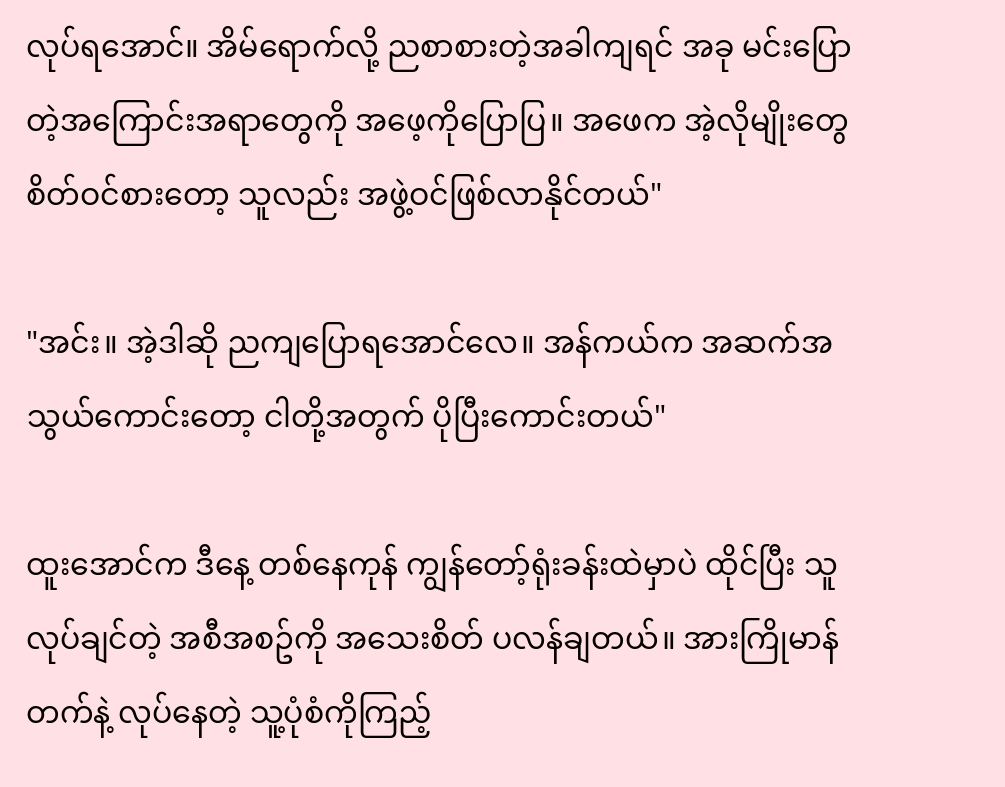လုပ်ရအောင်။ အိမ်ရောက်လို့ ညစာစားတဲ့အခါကျရင် အခု မင်းပြောတဲ့အကြောင်းအရာတွေကို အဖေ့ကိုပြောပြ။ အဖေက အဲ့လိုမျိုးတွေ စိတ်ဝင်စားတော့ သူလည်း အဖွဲ့ဝင်ဖြစ်လာနိုင်တယ်"

"အင်း။ အဲ့ဒါဆို ညကျပြောရအောင်လေ။ အန်ကယ်က အဆက်အသွယ်ကောင်းတော့ ငါတို့အတွက် ပိုပြီးကောင်းတယ်"

ထူးအောင်က ဒီနေ့ တစ်နေကုန် ကျွန်တော့်ရုံးခန်းထဲမှာပဲ ထိုင်ပြီး သူလုပ်ချင်တဲ့ အစီအစဥ်ကို အသေးစိတ် ပလန်ချတယ်။ အားကြိုမာန်တက်နဲ့ လုပ်နေတဲ့ သူ့ပုံစံကိုကြည့်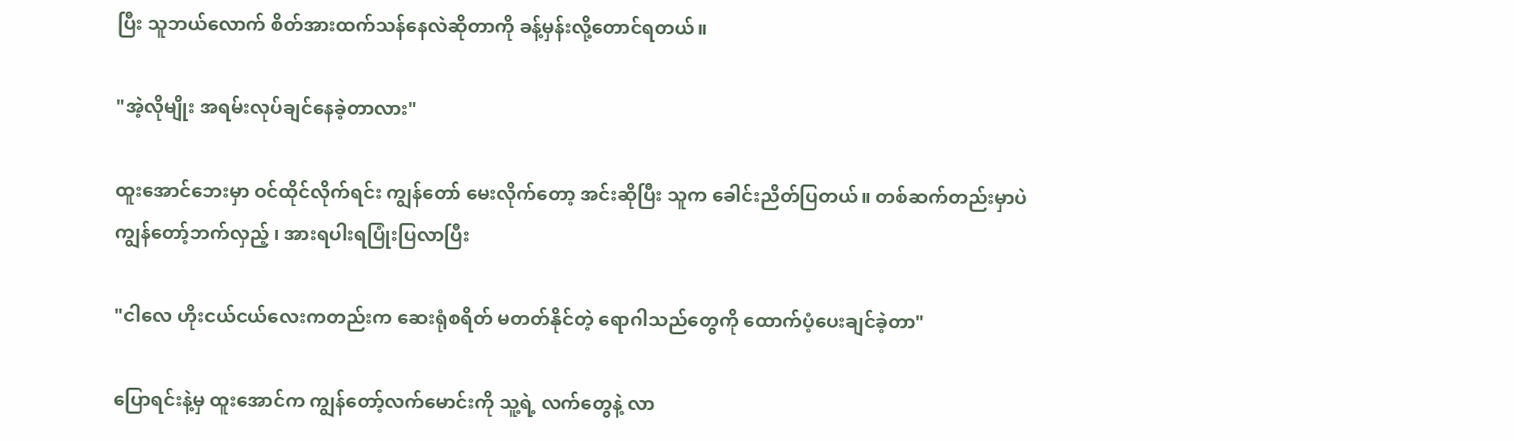ပြီး သူဘယ်လောက် စိတ်အားထက်သန်နေလဲဆိုတာကို ခန့်မှန်းလို့တောင်ရတယ်။

"အဲ့လိုမျိုး အရမ်းလုပ်ချင်နေခဲ့တာလား"

ထူးအောင်ဘေးမှာ ဝင်ထိုင်လိုက်ရင်း ကျွန်တော် မေးလိုက်တော့ အင်းဆိုပြီး သူက ခေါင်းညိတ်ပြတယ်။ တစ်ဆက်တည်းမှာပဲ ကျွန်တော့်ဘက်လှည့် ၊ အားရပါးရပြုံးပြလာပြီး

"ငါလေ ဟိုးငယ်ငယ်လေးကတည်းက ဆေးရုံစရိတ် မတတ်နိုင်တဲ့ ရောဂါသည်တွေကို ထောက်ပံ့ပေးချင်ခဲ့တာ"

ပြောရင်းနဲ့မှ ထူးအောင်က ကျွန်တော့်လက်မောင်းကို သူ့ရဲ့ လက်တွေနဲ့ လာ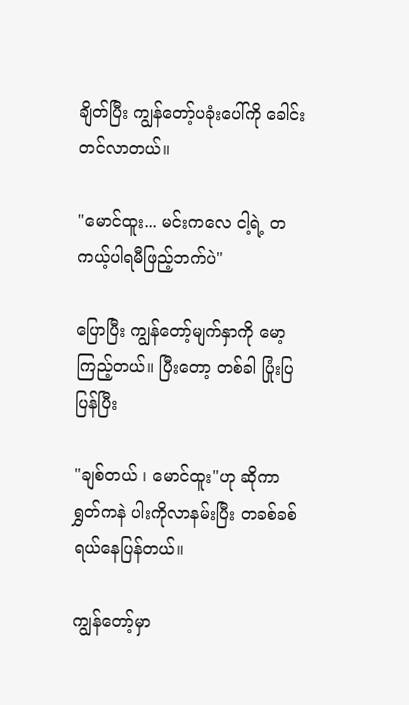ချိတ်ပြီး ကျွန်တော့်ပခုံးပေါ်ကို ခေါင်းတင်လာတယ်။

"မောင်ထူး... မင်းကလေ ငါ့ရဲ့ တကယ့်ပါရမီဖြည့်ဘက်ပဲ"

ပြောပြီး ကျွန်တော့်မျက်နှာကို မော့ကြည့်တယ်။ ပြီးတော့ တစ်ခါ ပြုံးပြပြန်ပြီး

"ချစ်တယ် ၊ မောင်ထူး"ဟု ဆိုကာ ရွှတ်ကနဲ ပါးကိုလာနမ်းပြီး တခစ်ခစ်ရယ်နေပြန်တယ်။

ကျွန်တော့်မှာ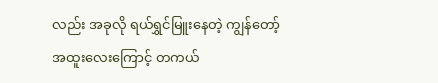လည်း အခုလို ရယ်ရွှင်မြူးနေတဲ့ ကျွန်တော့်အထူးလေးကြောင့် တကယ်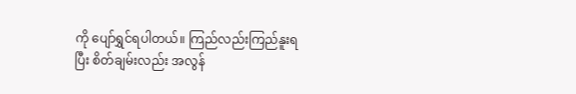ကို ပျော်ရွှင်ရပါတယ်။ ကြည်လည်းကြည်နူးရပြီး စိတ်ချမ်းလည်း အလွန်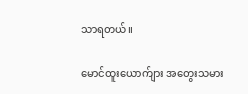သာရတယ်။

မောင်ထူးယောက်ျား အတွေးသမား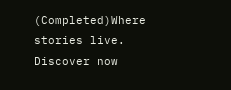(Completed)Where stories live. Discover now